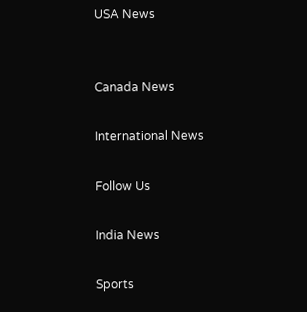USA News


Canada News

International News

Follow Us

India News

Sports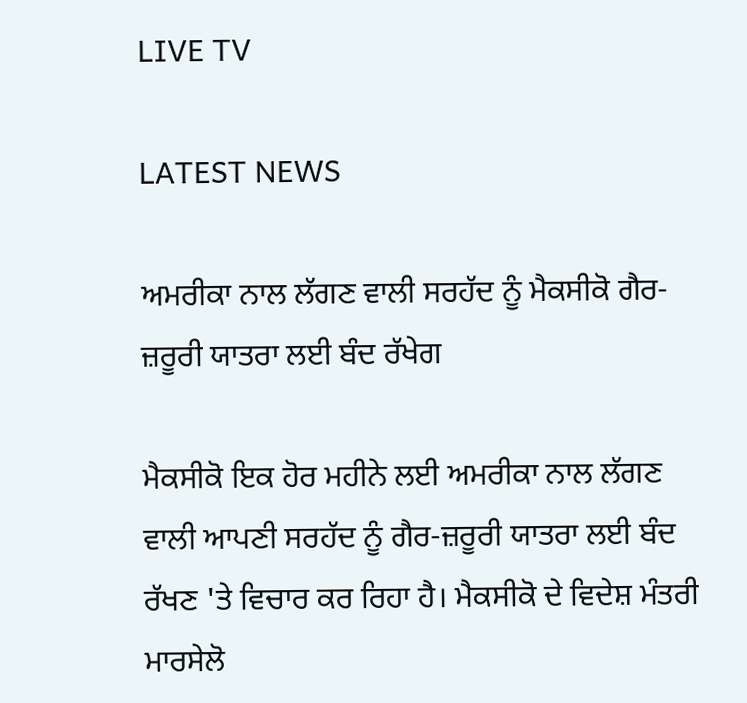LIVE TV

LATEST NEWS

ਅਮਰੀਕਾ ਨਾਲ ਲੱਗਣ ਵਾਲੀ ਸਰਹੱਦ ਨੂੰ ਮੈਕਸੀਕੋ ਗੈਰ-ਜ਼ਰੂਰੀ ਯਾਤਰਾ ਲਈ ਬੰਦ ਰੱਖੇਗ

ਮੈਕਸੀਕੋ ਇਕ ਹੋਰ ਮਹੀਨੇ ਲਈ ਅਮਰੀਕਾ ਨਾਲ ਲੱਗਣ ਵਾਲੀ ਆਪਣੀ ਸਰਹੱਦ ਨੂੰ ਗੈਰ-ਜ਼ਰੂਰੀ ਯਾਤਰਾ ਲਈ ਬੰਦ ਰੱਖਣ 'ਤੇ ਵਿਚਾਰ ਕਰ ਰਿਹਾ ਹੈ। ਮੈਕਸੀਕੋ ਦੇ ਵਿਦੇਸ਼ ਮੰਤਰੀ ਮਾਰਸੇਲੋ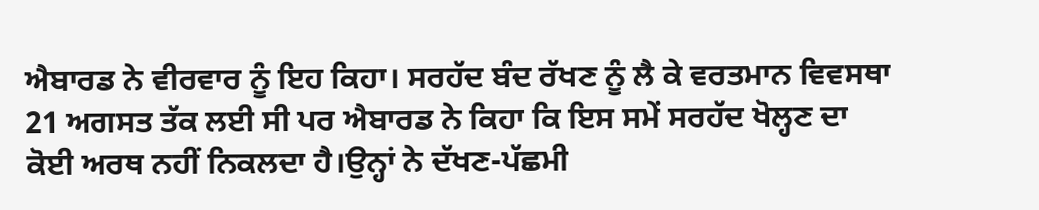ਐਬਾਰਡ ਨੇ ਵੀਰਵਾਰ ਨੂੰ ਇਹ ਕਿਹਾ। ਸਰਹੱਦ ਬੰਦ ਰੱਖਣ ਨੂੰ ਲੈ ਕੇ ਵਰਤਮਾਨ ਵਿਵਸਥਾ 21 ਅਗਸਤ ਤੱਕ ਲਈ ਸੀ ਪਰ ਐਬਾਰਡ ਨੇ ਕਿਹਾ ਕਿ ਇਸ ਸਮੇਂ ਸਰਹੱਦ ਖੋਲ੍ਹਣ ਦਾ ਕੋਈ ਅਰਥ ਨਹੀਂ ਨਿਕਲਦਾ ਹੈ।ਉਨ੍ਹਾਂ ਨੇ ਦੱਖਣ-ਪੱਛਮੀ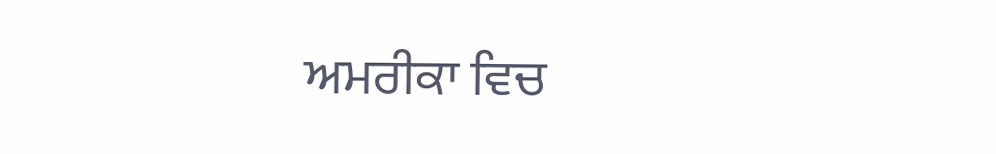ਅਮਰੀਕਾ ਵਿਚ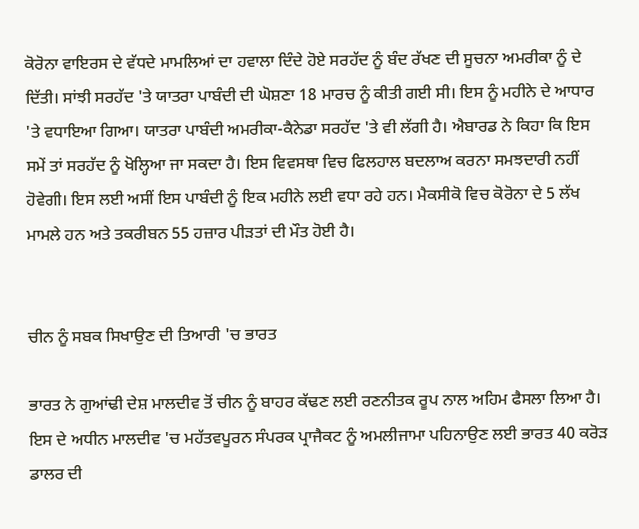ਕੋਰੋਨਾ ਵਾਇਰਸ ਦੇ ਵੱਧਦੇ ਮਾਮਲਿਆਂ ਦਾ ਹਵਾਲਾ ਦਿੰਦੇ ਹੋਏ ਸਰਹੱਦ ਨੂੰ ਬੰਦ ਰੱਖਣ ਦੀ ਸੂਚਨਾ ਅਮਰੀਕਾ ਨੂੰ ਦੇ ਦਿੱਤੀ। ਸਾਂਝੀ ਸਰਹੱਦ 'ਤੇ ਯਾਤਰਾ ਪਾਬੰਦੀ ਦੀ ਘੋਸ਼ਣਾ 18 ਮਾਰਚ ਨੂੰ ਕੀਤੀ ਗਈ ਸੀ। ਇਸ ਨੂੰ ਮਹੀਨੇ ਦੇ ਆਧਾਰ 'ਤੇ ਵਧਾਇਆ ਗਿਆ। ਯਾਤਰਾ ਪਾਬੰਦੀ ਅਮਰੀਕਾ-ਕੈਨੇਡਾ ਸਰਹੱਦ 'ਤੇ ਵੀ ਲੱਗੀ ਹੈ। ਐਬਾਰਡ ਨੇ ਕਿਹਾ ਕਿ ਇਸ ਸਮੇਂ ਤਾਂ ਸਰਹੱਦ ਨੂੰ ਖੋਲ੍ਹਿਆ ਜਾ ਸਕਦਾ ਹੈ। ਇਸ ਵਿਵਸਥਾ ਵਿਚ ਫਿਲਹਾਲ ਬਦਲਾਅ ਕਰਨਾ ਸਮਝਦਾਰੀ ਨਹੀਂ ਹੋਵੇਗੀ। ਇਸ ਲਈ ਅਸੀਂ ਇਸ ਪਾਬੰਦੀ ਨੂੰ ਇਕ ਮਹੀਨੇ ਲਈ ਵਧਾ ਰਹੇ ਹਨ। ਮੈਕਸੀਕੋ ਵਿਚ ਕੋਰੋਨਾ ਦੇ 5 ਲੱਖ ਮਾਮਲੇ ਹਨ ਅਤੇ ਤਕਰੀਬਨ 55 ਹਜ਼ਾਰ ਪੀੜਤਾਂ ਦੀ ਮੌਤ ਹੋਈ ਹੈ।


ਚੀਨ ਨੂੰ ਸਬਕ ਸਿਖਾਉਣ ਦੀ ਤਿਆਰੀ 'ਚ ਭਾਰਤ

ਭਾਰਤ ਨੇ ਗੁਆਂਢੀ ਦੇਸ਼ ਮਾਲਦੀਵ ਤੋਂ ਚੀਨ ਨੂੰ ਬਾਹਰ ਕੱਢਣ ਲਈ ਰਣਨੀਤਕ ਰੂਪ ਨਾਲ ਅਹਿਮ ਫੈਸਲਾ ਲਿਆ ਹੈ। ਇਸ ਦੇ ਅਧੀਨ ਮਾਲਦੀਵ 'ਚ ਮਹੱਤਵਪੂਰਨ ਸੰਪਰਕ ਪ੍ਰਾਜੈਕਟ ਨੂੰ ਅਮਲੀਜਾਮਾ ਪਹਿਨਾਉਣ ਲਈ ਭਾਰਤ 40 ਕਰੋੜ ਡਾਲਰ ਦੀ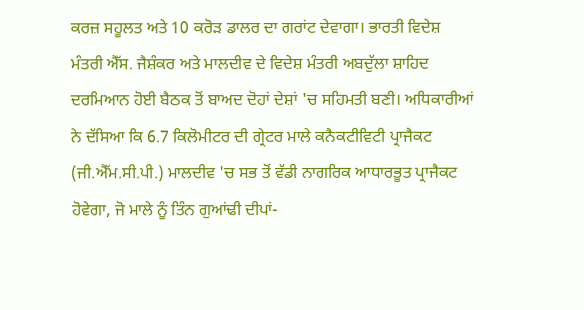ਕਰਜ਼ ਸਹੂਲਤ ਅਤੇ 10 ਕਰੋੜ ਡਾਲਰ ਦਾ ਗਰਾਂਟ ਦੇਵਾਗਾ। ਭਾਰਤੀ ਵਿਦੇਸ਼ ਮੰਤਰੀ ਐੱਸ. ਜੈਸ਼ੰਕਰ ਅਤੇ ਮਾਲਦੀਵ ਦੇ ਵਿਦੇਸ਼ ਮੰਤਰੀ ਅਬਦੁੱਲਾ ਸ਼ਾਹਿਦ ਦਰਮਿਆਨ ਹੋਈ ਬੈਠਕ ਤੋਂ ਬਾਅਦ ਦੋਹਾਂ ਦੇਸ਼ਾਂ 'ਚ ਸਹਿਮਤੀ ਬਣੀ। ਅਧਿਕਾਰੀਆਂ ਨੇ ਦੱਸਿਆ ਕਿ 6.7 ਕਿਲੋਮੀਟਰ ਦੀ ਗ੍ਰੇਟਰ ਮਾਲੇ ਕਨੈਕਟੀਵਿਟੀ ਪ੍ਰਾਜੈਕਟ (ਜੀ.ਐੱਮ.ਸੀ.ਪੀ.) ਮਾਲਦੀਵ 'ਚ ਸਭ ਤੋਂ ਵੱਡੀ ਨਾਗਰਿਕ ਆਧਾਰਭੂਤ ਪ੍ਰਾਜੈਕਟ ਹੋਵੇਗਾ, ਜੋ ਮਾਲੇ ਨੂੰ ਤਿੰਨ ਗੁਆਂਢੀ ਦੀਪਾਂ-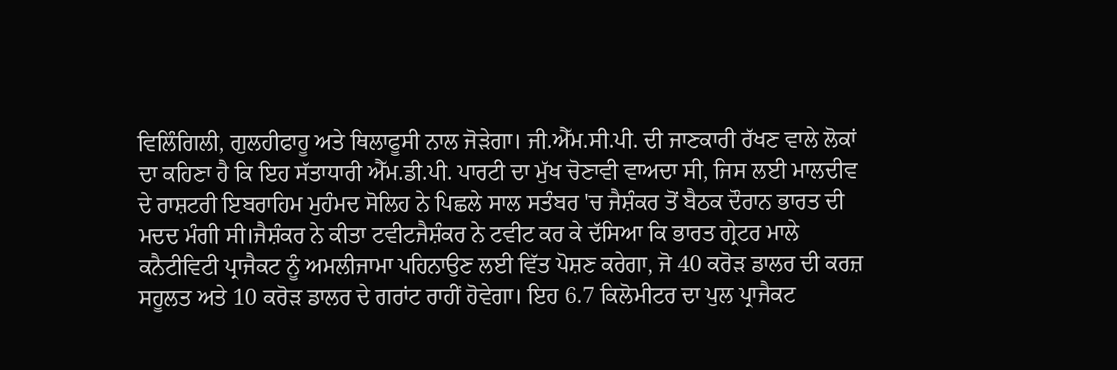ਵਿਲਿੰਗਿਲੀ, ਗੁਲਹੀਫਾਹੂ ਅਤੇ ਥਿਲਾਫੂਸੀ ਨਾਲ ਜੋੜੇਗਾ। ਜੀ.ਐੱਮ.ਸੀ.ਪੀ. ਦੀ ਜਾਣਕਾਰੀ ਰੱਖਣ ਵਾਲੇ ਲੋਕਾਂ ਦਾ ਕਹਿਣਾ ਹੈ ਕਿ ਇਹ ਸੱਤਾਧਾਰੀ ਐੱਮ.ਡੀ.ਪੀ. ਪਾਰਟੀ ਦਾ ਮੁੱਖ ਚੋਣਾਵੀ ਵਾਅਦਾ ਸੀ, ਜਿਸ ਲਈ ਮਾਲਦੀਵ ਦੇ ਰਾਸ਼ਟਰੀ ਇਬਰਾਹਿਮ ਮੁਹੰਮਦ ਸੋਲਿਹ ਨੇ ਪਿਛਲੇ ਸਾਲ ਸਤੰਬਰ 'ਚ ਜੈਸ਼ੰਕਰ ਤੋਂ ਬੈਠਕ ਦੌਰਾਨ ਭਾਰਤ ਦੀ ਮਦਦ ਮੰਗੀ ਸੀ।ਜੈਸ਼ੰਕਰ ਨੇ ਕੀਤਾ ਟਵੀਟਜੈਸ਼ੰਕਰ ਨੇ ਟਵੀਟ ਕਰ ਕੇ ਦੱਸਿਆ ਕਿ ਭਾਰਤ ਗ੍ਰੇਟਰ ਮਾਲੇ ਕਨੈਟੀਵਿਟੀ ਪ੍ਰਾਜੈਕਟ ਨੂੰ ਅਮਲੀਜਾਮਾ ਪਹਿਨਾਉਣ ਲਈ ਵਿੱਤ ਪੋਸ਼ਣ ਕਰੇਗਾ, ਜੋ 40 ਕਰੋੜ ਡਾਲਰ ਦੀ ਕਰਜ਼ ਸਹੂਲਤ ਅਤੇ 10 ਕਰੋੜ ਡਾਲਰ ਦੇ ਗਰਾਂਟ ਰਾਹੀਂ ਹੋਵੇਗਾ। ਇਹ 6.7 ਕਿਲੋਮੀਟਰ ਦਾ ਪੁਲ ਪ੍ਰਾਜੈਕਟ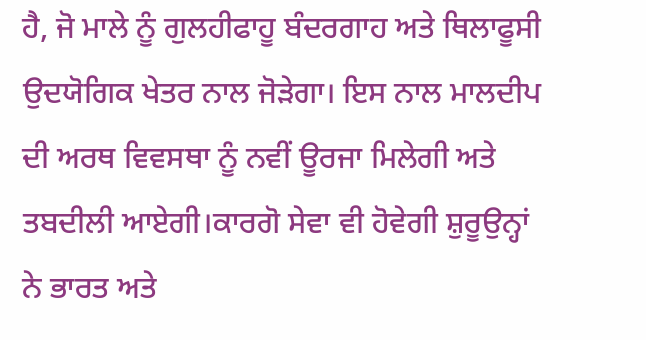ਹੈ, ਜੋ ਮਾਲੇ ਨੂੰ ਗੁਲਹੀਫਾਹੂ ਬੰਦਰਗਾਹ ਅਤੇ ਥਿਲਾਫੂਸੀ ਉਦਯੋਗਿਕ ਖੇਤਰ ਨਾਲ ਜੋੜੇਗਾ। ਇਸ ਨਾਲ ਮਾਲਦੀਪ ਦੀ ਅਰਥ ਵਿਵਸਥਾ ਨੂੰ ਨਵੀਂ ਊਰਜਾ ਮਿਲੇਗੀ ਅਤੇ ਤਬਦੀਲੀ ਆਏਗੀ।ਕਾਰਗੋ ਸੇਵਾ ਵੀ ਹੋਵੇਗੀ ਸ਼ੁਰੂਉਨ੍ਹਾਂ ਨੇ ਭਾਰਤ ਅਤੇ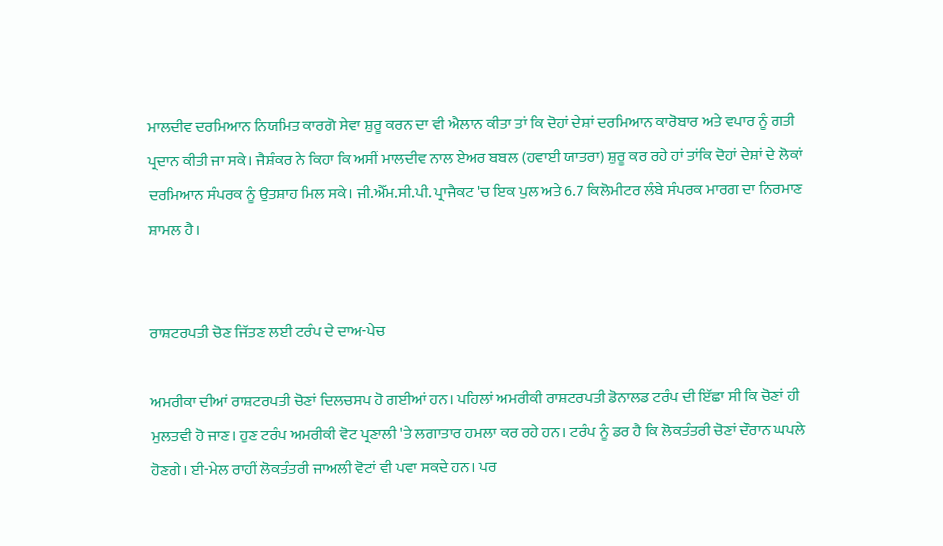ਮਾਲਦੀਵ ਦਰਮਿਆਨ ਨਿਯਮਿਤ ਕਾਰਗੋ ਸੇਵਾ ਸ਼ੁਰੂ ਕਰਨ ਦਾ ਵੀ ਐਲਾਨ ਕੀਤਾ ਤਾਂ ਕਿ ਦੋਹਾਂ ਦੇਸ਼ਾਂ ਦਰਮਿਆਨ ਕਾਰੋਬਾਰ ਅਤੇ ਵਪਾਰ ਨੂੰ ਗਤੀ ਪ੍ਰਦਾਨ ਕੀਤੀ ਜਾ ਸਕੇ। ਜੈਸ਼ੰਕਰ ਨੇ ਕਿਹਾ ਕਿ ਅਸੀਂ ਮਾਲਦੀਵ ਨਾਲ ਏਅਰ ਬਬਲ (ਹਵਾਈ ਯਾਤਰਾ) ਸ਼ੁਰੂ ਕਰ ਰਹੇ ਹਾਂ ਤਾਂਕਿ ਦੋਹਾਂ ਦੇਸ਼ਾਂ ਦੇ ਲੋਕਾਂ ਦਰਮਿਆਨ ਸੰਪਰਕ ਨੂੰ ਉਤਸ਼ਾਹ ਮਿਲ ਸਕੇ। ਜੀ.ਐੱਮ.ਸੀ.ਪੀ. ਪ੍ਰਾਜੈਕਟ 'ਚ ਇਕ ਪੁਲ ਅਤੇ 6.7 ਕਿਲੋਮੀਟਰ ਲੰਬੇ ਸੰਪਰਕ ਮਾਰਗ ਦਾ ਨਿਰਮਾਣ ਸ਼ਾਮਲ ਹੈ।


ਰਾਸ਼ਟਰਪਤੀ ਚੋਣ ਜਿੱਤਣ ਲਈ ਟਰੰਪ ਦੇ ਦਾਅ-ਪੇਚ

ਅਮਰੀਕਾ ਦੀਆਂ ਰਾਸ਼ਟਰਪਤੀ ਚੋਣਾਂ ਦਿਲਚਸਪ ਹੋ ਗਈਆਂ ਹਨ। ਪਹਿਲਾਂ ਅਮਰੀਕੀ ਰਾਸ਼ਟਰਪਤੀ ਡੋਨਾਲਡ ਟਰੰਪ ਦੀ ਇੱਛਾ ਸੀ ਕਿ ਚੋਣਾਂ ਹੀ ਮੁਲਤਵੀ ਹੋ ਜਾਣ। ਹੁਣ ਟਰੰਪ ਅਮਰੀਕੀ ਵੋਟ ਪ੍ਰਣਾਲੀ 'ਤੇ ਲਗਾਤਾਰ ਹਮਲਾ ਕਰ ਰਹੇ ਹਨ। ਟਰੰਪ ਨੂੰ ਡਰ ਹੈ ਕਿ ਲੋਕਤੰਤਰੀ ਚੋਣਾਂ ਦੌਰਾਨ ਘਪਲੇ ਹੋਣਗੇ। ਈ-ਮੇਲ ਰਾਹੀਂ ਲੋਕਤੰਤਰੀ ਜਾਅਲੀ ਵੋਟਾਂ ਵੀ ਪਵਾ ਸਕਦੇ ਹਨ। ਪਰ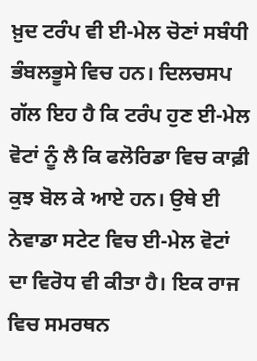ਖ਼ੁਦ ਟਰੰਪ ਵੀ ਈ-ਮੇਲ ਚੋਣਾਂ ਸਬੰਧੀ ਭੰਬਲਭੂਸੇ ਵਿਚ ਹਨ। ਦਿਲਚਸਪ ਗੱਲ ਇਹ ਹੈ ਕਿ ਟਰੰਪ ਹੁਣ ਈ-ਮੇਲ ਵੋਟਾਂ ਨੂੰ ਲੈ ਕਿ ਫਲੋਰਿਡਾ ਵਿਚ ਕਾਫ਼ੀ ਕੁਝ ਬੋਲ ਕੇ ਆਏ ਹਨ। ਉਥੇ ਈ ਨੇਵਾਡਾ ਸਟੇਟ ਵਿਚ ਈ-ਮੇਲ ਵੋਟਾਂ ਦਾ ਵਿਰੋਧ ਵੀ ਕੀਤਾ ਹੈ। ਇਕ ਰਾਜ ਵਿਚ ਸਮਰਥਨ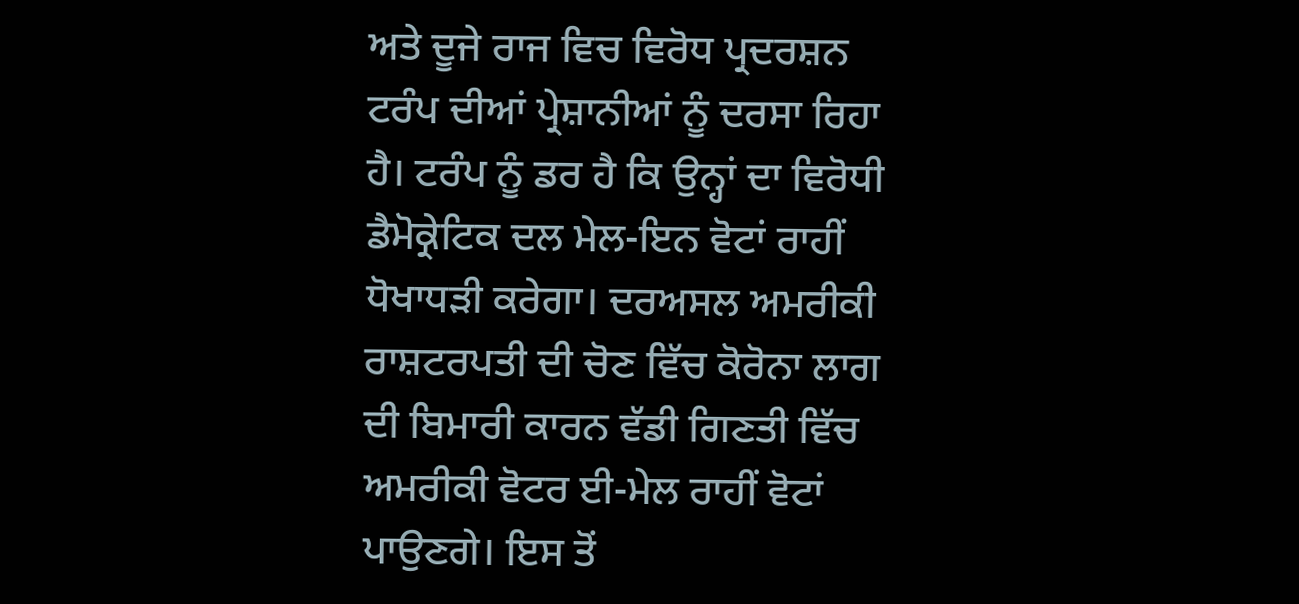ਅਤੇ ਦੂਜੇ ਰਾਜ ਵਿਚ ਵਿਰੋਧ ਪ੍ਰਦਰਸ਼ਨ ਟਰੰਪ ਦੀਆਂ ਪ੍ਰੇਸ਼ਾਨੀਆਂ ਨੂੰ ਦਰਸਾ ਰਿਹਾ ਹੈ। ਟਰੰਪ ਨੂੰ ਡਰ ਹੈ ਕਿ ਉਨ੍ਹਾਂ ਦਾ ਵਿਰੋਧੀ ਡੈਮੋਕ੍ਰੇਟਿਕ ਦਲ ਮੇਲ-ਇਨ ਵੋਟਾਂ ਰਾਹੀਂ ਧੋਖਾਧੜੀ ਕਰੇਗਾ। ਦਰਅਸਲ ਅਮਰੀਕੀ ਰਾਸ਼ਟਰਪਤੀ ਦੀ ਚੋਣ ਵਿੱਚ ਕੋਰੋਨਾ ਲਾਗ ਦੀ ਬਿਮਾਰੀ ਕਾਰਨ ਵੱਡੀ ਗਿਣਤੀ ਵਿੱਚ ਅਮਰੀਕੀ ਵੋਟਰ ਈ-ਮੇਲ ਰਾਹੀਂ ਵੋਟਾਂ ਪਾਉਣਗੇ। ਇਸ ਤੋਂ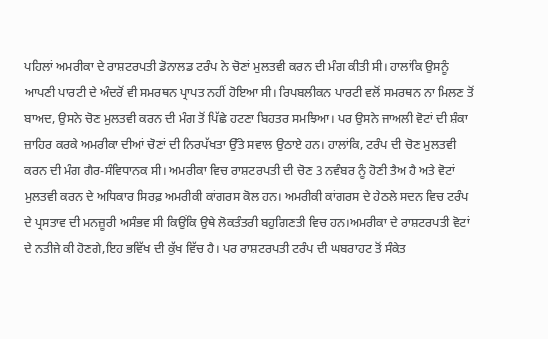ਪਹਿਲਾਂ ਅਮਰੀਕਾ ਦੇ ਰਾਸ਼ਟਰਪਤੀ ਡੋਨਾਲਡ ਟਰੰਪ ਨੇ ਚੋਣਾਂ ਮੁਲਤਵੀ ਕਰਨ ਦੀ ਮੰਗ ਕੀਤੀ ਸੀ। ਹਾਲਾਂਕਿ ਉਸਨੂੰ ਆਪਣੀ ਪਾਰਟੀ ਦੇ ਅੰਦਰੋਂ ਵੀ ਸਮਰਥਨ ਪ੍ਰਾਪਤ ਨਹੀਂ ਹੋਇਆ ਸੀ। ਰਿਪਬਲੀਕਨ ਪਾਰਟੀ ਵਲੋਂ ਸਮਰਥਨ ਨਾ ਮਿਲਣ ਤੋਂ ਬਾਅਦ, ਉਸਨੇ ਚੋਣ ਮੁਲਤਵੀ ਕਰਨ ਦੀ ਮੰਗ ਤੋਂ ਪਿੱਛੇ ਹਟਣਾ ਬਿਹਤਰ ਸਮਝਿਆ। ਪਰ ਉਸਨੇ ਜਾਅਲੀ ਵੋਟਾਂ ਦੀ ਸ਼ੰਕਾ ਜ਼ਾਹਿਰ ਕਰਕੇ ਅਮਰੀਕਾ ਦੀਆਂ ਚੋਣਾਂ ਦੀ ਨਿਰਪੱਖਤਾ ਉੱਤੇ ਸਵਾਲ ਉਠਾਏ ਹਨ। ਹਾਲਾਂਕਿ, ਟਰੰਪ ਦੀ ਚੋਣ ਮੁਲਤਵੀ ਕਰਨ ਦੀ ਮੰਗ ਗੈਰ-ਸੰਵਿਧਾਨਕ ਸੀ। ਅਮਰੀਕਾ ਵਿਚ ਰਾਸ਼ਟਰਪਤੀ ਦੀ ਚੋਣ 3 ਨਵੰਬਰ ਨੂੰ ਹੋਣੀ ਤੈਅ ਹੈ ਅਤੇ ਵੋਟਾਂ ਮੁਲਤਵੀ ਕਰਨ ਦੇ ਅਧਿਕਾਰ ਸਿਰਫ਼ ਅਮਰੀਕੀ ਕਾਂਗਰਸ ਕੋਲ ਹਨ। ਅਮਰੀਕੀ ਕਾਂਗਰਸ ਦੇ ਹੇਠਲੇ ਸਦਨ ਵਿਚ ਟਰੰਪ ਦੇ ਪ੍ਰਸਤਾਵ ਦੀ ਮਨਜ਼ੂਰੀ ਅਸੰਭਵ ਸੀ ਕਿਉਂਕਿ ਉਥੇ ਲੋਕਤੰਤਰੀ ਬਹੁਗਿਣਤੀ ਵਿਚ ਹਨ।ਅਮਰੀਕਾ ਦੇ ਰਾਸ਼ਟਰਪਤੀ ਵੋਟਾਂ ਦੇ ਨਤੀਜੇ ਕੀ ਹੋਣਗੇ,ਇਹ ਭਵਿੱਖ ਦੀ ਕੁੱਖ ਵਿੱਚ ਹੈ। ਪਰ ਰਾਸ਼ਟਰਪਤੀ ਟਰੰਪ ਦੀ ਘਬਰਾਹਟ ਤੋਂ ਸੰਕੇਤ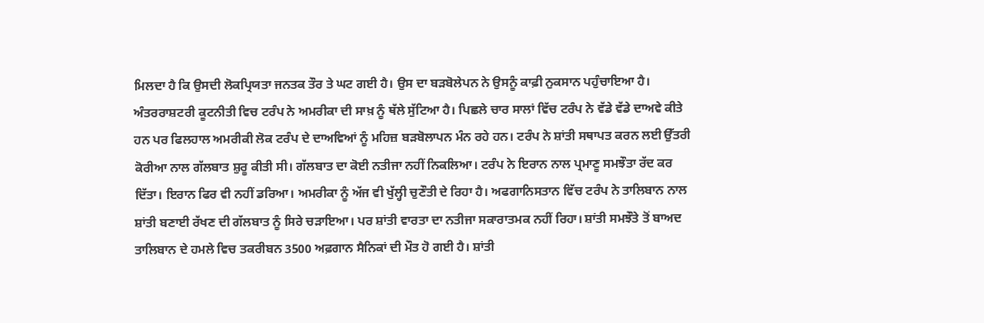ਮਿਲਦਾ ਹੈ ਕਿ ਉਸਦੀ ਲੋਕਪ੍ਰਿਯਤਾ ਜਨਤਕ ਤੌਰ ਤੇ ਘਟ ਗਈ ਹੈ। ਉਸ ਦਾ ਬੜਬੋਲੇਪਨ ਨੇ ਉਸਨੂੰ ਕਾਫ਼ੀ ਨੁਕਸਾਨ ਪਹੁੰਚਾਇਆ ਹੈ। ਅੰਤਰਰਾਸ਼ਟਰੀ ਕੂਟਨੀਤੀ ਵਿਚ ਟਰੰਪ ਨੇ ਅਮਰੀਕਾ ਦੀ ਸਾਖ਼ ਨੂੰ ਥੱਲੇ ਸੁੱਟਿਆ ਹੈ। ਪਿਛਲੇ ਚਾਰ ਸਾਲਾਂ ਵਿੱਚ ਟਰੰਪ ਨੇ ਵੱਡੇ ਵੱਡੇ ਦਾਅਵੇ ਕੀਤੇ ਹਨ ਪਰ ਫਿਲਹਾਲ ਅਮਰੀਕੀ ਲੋਕ ਟਰੰਪ ਦੇ ਦਾਅਵਿਆਂ ਨੂੰ ਮਹਿਜ਼ ਬੜਬੋਲਾਪਨ ਮੰਨ ਰਹੇ ਹਨ। ਟਰੰਪ ਨੇ ਸ਼ਾਂਤੀ ਸਥਾਪਤ ਕਰਨ ਲਈ ਉੱਤਰੀ ਕੋਰੀਆ ਨਾਲ ਗੱਲਬਾਤ ਸ਼ੁਰੂ ਕੀਤੀ ਸੀ। ਗੱਲਬਾਤ ਦਾ ਕੋਈ ਨਤੀਜਾ ਨਹੀਂ ਨਿਕਲਿਆ। ਟਰੰਪ ਨੇ ਇਰਾਨ ਨਾਲ ਪ੍ਰਮਾਣੂ ਸਮਝੌਤਾ ਰੱਦ ਕਰ ਦਿੱਤਾ। ਇਰਾਨ ਫਿਰ ਵੀ ਨਹੀਂ ਡਰਿਆ। ਅਮਰੀਕਾ ਨੂੰ ਅੱਜ ਵੀ ਖੁੱਲ੍ਹੀ ਚੁਣੌਤੀ ਦੇ ਰਿਹਾ ਹੈ। ਅਫਗਾਨਿਸਤਾਨ ਵਿੱਚ ਟਰੰਪ ਨੇ ਤਾਲਿਬਾਨ ਨਾਲ ਸ਼ਾਂਤੀ ਬਣਾਈ ਰੱਖਣ ਦੀ ਗੱਲਬਾਤ ਨੂੰ ਸਿਰੇ ਚੜਾਇਆ। ਪਰ ਸ਼ਾਂਤੀ ਵਾਰਤਾ ਦਾ ਨਤੀਜਾ ਸਕਾਰਾਤਮਕ ਨਹੀਂ ਰਿਹਾ। ਸ਼ਾਂਤੀ ਸਮਝੌਤੇ ਤੋਂ ਬਾਅਦ ਤਾਲਿਬਾਨ ਦੇ ਹਮਲੇ ਵਿਚ ਤਕਰੀਬਨ 3500 ਅਫ਼ਗਾਨ ਸੈਨਿਕਾਂ ਦੀ ਮੌਤ ਹੋ ਗਈ ਹੈ। ਸ਼ਾਂਤੀ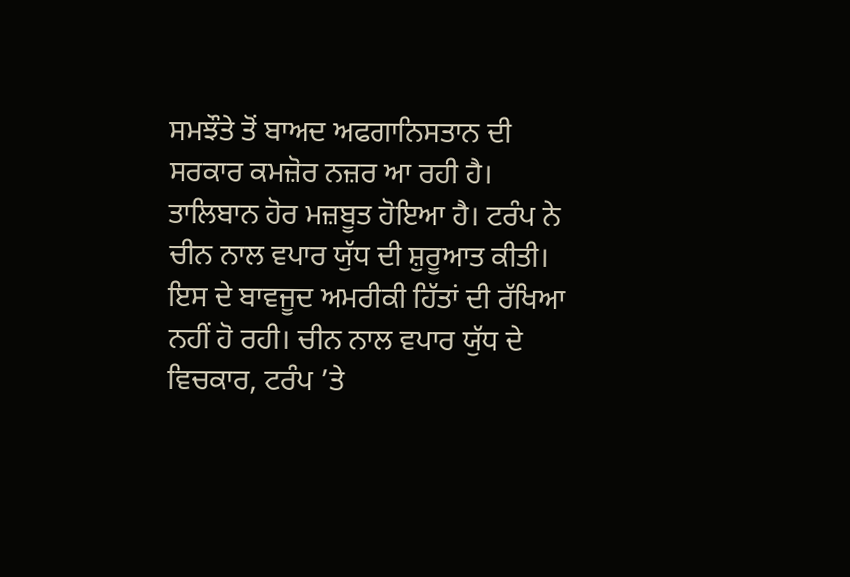ਸਮਝੌਤੇ ਤੋਂ ਬਾਅਦ ਅਫਗਾਨਿਸਤਾਨ ਦੀ ਸਰਕਾਰ ਕਮਜ਼ੋਰ ਨਜ਼ਰ ਆ ਰਹੀ ਹੈ। ਤਾਲਿਬਾਨ ਹੋਰ ਮਜ਼ਬੂਤ ਹੋਇਆ ਹੈ। ਟਰੰਪ ਨੇ ਚੀਨ ਨਾਲ ਵਪਾਰ ਯੁੱਧ ਦੀ ਸ਼ੁਰੂਆਤ ਕੀਤੀ। ਇਸ ਦੇ ਬਾਵਜੂਦ ਅਮਰੀਕੀ ਹਿੱਤਾਂ ਦੀ ਰੱਖਿਆ ਨਹੀਂ ਹੋ ਰਹੀ। ਚੀਨ ਨਾਲ ਵਪਾਰ ਯੁੱਧ ਦੇ ਵਿਚਕਾਰ, ਟਰੰਪ ’ਤੇ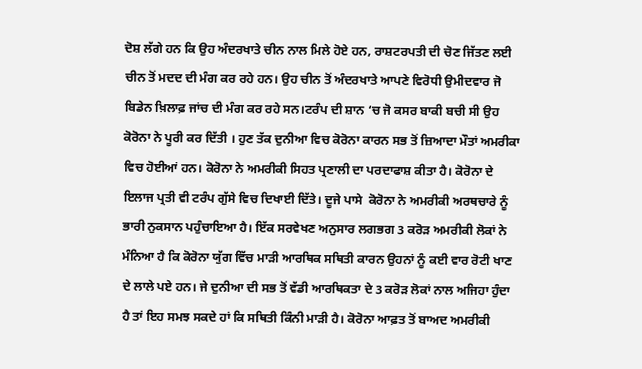ਦੋਸ਼ ਲੱਗੇ ਹਨ ਕਿ ਉਹ ਅੰਦਰਖਾਤੇ ਚੀਨ ਨਾਲ ਮਿਲੇ ਹੋਏ ਹਨ, ਰਾਸ਼ਟਰਪਤੀ ਦੀ ਚੋਣ ਜਿੱਤਣ ਲਈ ਚੀਨ ਤੋਂ ਮਦਦ ਦੀ ਮੰਗ ਕਰ ਰਹੇ ਹਨ। ਉਹ ਚੀਨ ਤੋਂ ਅੰਦਰਖਾਤੇ ਆਪਣੇ ਵਿਰੋਧੀ ਉਮੀਦਵਾਰ ਜੋ ਬਿਡੇਨ ਖ਼ਿਲਾਫ਼ ਜਾਂਚ ਦੀ ਮੰਗ ਕਰ ਰਹੇ ਸਨ।ਟਰੰਪ ਦੀ ਸ਼ਾਨ ‘ਚ ਜੋ ਕਸਰ ਬਾਕੀ ਬਚੀ ਸੀ ਉਹ ਕੋਰੋਨਾ ਨੇ ਪੂਰੀ ਕਰ ਦਿੱਤੀ । ਹੁਣ ਤੱਕ ਦੁਨੀਆ ਵਿਚ ਕੋਰੋਨਾ ਕਾਰਨ ਸਭ ਤੋਂ ਜ਼ਿਆਦਾ ਮੌਤਾਂ ਅਮਰੀਕਾ ਵਿਚ ਹੋਈਆਂ ਹਨ। ਕੋਰੋਨਾ ਨੇ ਅਮਰੀਕੀ ਸਿਹਤ ਪ੍ਰਣਾਲੀ ਦਾ ਪਰਦਾਫਾਸ਼ ਕੀਤਾ ਹੈ। ਕੋਰੋਨਾ ਦੇ ਇਲਾਜ ਪ੍ਰਤੀ ਵੀ ਟਰੰਪ ਗੁੱਸੇ ਵਿਚ ਦਿਖਾਈ ਦਿੱਤੇ। ਦੂਜੇ ਪਾਸੇ  ਕੋਰੋਨਾ ਨੇ ਅਮਰੀਕੀ ਅਰਥਚਾਰੇ ਨੂੰ ਭਾਰੀ ਨੁਕਸਾਨ ਪਹੁੰਚਾਇਆ ਹੈ। ਇੱਕ ਸਰਵੇਖਣ ਅਨੁਸਾਰ ਲਗਭਗ 3 ਕਰੋੜ ਅਮਰੀਕੀ ਲੋਕਾਂ ਨੇ ਮੰਨਿਆ ਹੈ ਕਿ ਕੋਰੋਨਾ ਯੁੱਗ ਵਿੱਚ ਮਾੜੀ ਆਰਥਿਕ ਸਥਿਤੀ ਕਾਰਨ ਉਹਨਾਂ ਨੂੰ ਕਈ ਵਾਰ ਰੋਟੀ ਖਾਣ ਦੇ ਲਾਲੇ ਪਏ ਹਨ। ਜੇ ਦੁਨੀਆ ਦੀ ਸਭ ਤੋਂ ਵੱਡੀ ਆਰਥਿਕਤਾ ਦੇ 3 ਕਰੋੜ ਲੋਕਾਂ ਨਾਲ ਅਜਿਹਾ ਹੁੰਦਾ ਹੈ ਤਾਂ ਇਹ ਸਮਝ ਸਕਦੇ ਹਾਂ ਕਿ ਸਥਿਤੀ ਕਿੰਨੀ ਮਾੜੀ ਹੈ। ਕੋਰੋਨਾ ਆਫ਼ਤ ਤੋਂ ਬਾਅਦ ਅਮਰੀਕੀ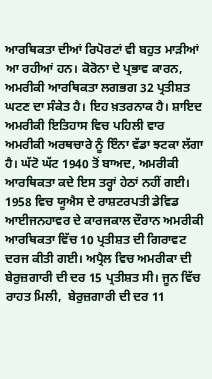ਆਰਥਿਕਤਾ ਦੀਆਂ ਰਿਪੋਰਟਾਂ ਵੀ ਬਹੁਤ ਮਾੜੀਆਂ ਆ ਰਹੀਆਂ ਹਨ। ਕੋਰੋਨਾ ਦੇ ਪ੍ਰਭਾਵ ਕਾਰਨ, ਅਮਰੀਕੀ ਆਰਥਿਕਤਾ ਲਗਭਗ 32 ਪ੍ਰਤੀਸ਼ਤ ਘਟਣ ਦਾ ਸੰਕੇਤ ਹੈ। ਇਹ ਖ਼ਤਰਨਾਕ ਹੈ। ਸ਼ਾਇਦ ਅਮਰੀਕੀ ਇਤਿਹਾਸ ਵਿਚ ਪਹਿਲੀ ਵਾਰ ਅਮਰੀਕੀ ਅਰਥਚਾਰੇ ਨੂੰ ਇੰਨਾ ਵੱਡਾ ਝਟਕਾ ਲੱਗਾ ਹੈ। ਘੱਟੋ ਘੱਟ 1940 ਤੋਂ ਬਾਅਦ, ਅਮਰੀਕੀ ਆਰਥਿਕਤਾ ਕਦੇ ਇਸ ਤਰ੍ਹਾਂ ਹੇਠਾਂ ਨਹੀਂ ਗਈ। 1958 ਵਿਚ ਯੂਐਸ ਦੇ ਰਾਸ਼ਟਰਪਤੀ ਡੇਵਿਡ ਆਈਜਨਹਾਵਰ ਦੇ ਕਾਰਜਕਾਲ ਦੌਰਾਨ ਅਮਰੀਕੀ ਆਰਥਿਕਤਾ ਵਿੱਚ 10 ਪ੍ਰਤੀਸ਼ਤ ਦੀ ਗਿਰਾਵਟ ਦਰਜ ਕੀਤੀ ਗਈ। ਅਪ੍ਰੈਲ ਵਿਚ ਅਮਰੀਕਾ ਦੀ ਬੇਰੁਜ਼ਗਾਰੀ ਦੀ ਦਰ 15 ਪ੍ਰਤੀਸ਼ਤ ਸੀ। ਜੂਨ ਵਿੱਚ ਰਾਹਤ ਮਿਲੀ,  ਬੇਰੁਜ਼ਗਾਰੀ ਦੀ ਦਰ 11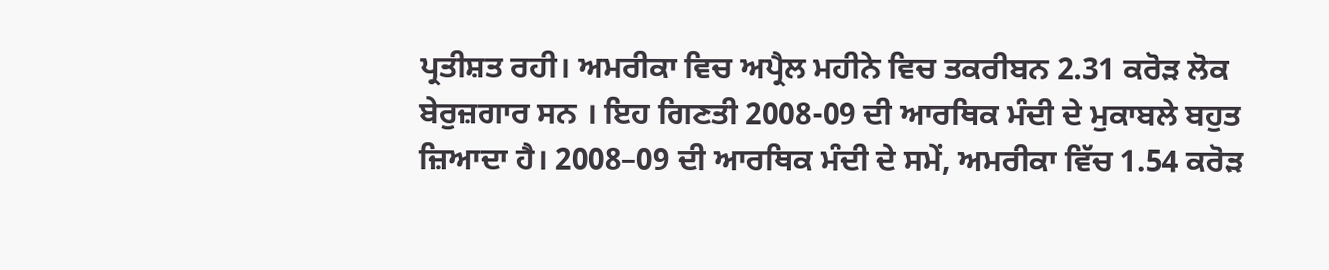ਪ੍ਰਤੀਸ਼ਤ ਰਹੀ। ਅਮਰੀਕਾ ਵਿਚ ਅਪ੍ਰੈਲ ਮਹੀਨੇ ਵਿਚ ਤਕਰੀਬਨ 2.31 ਕਰੋੜ ਲੋਕ ਬੇਰੁਜ਼ਗਾਰ ਸਨ । ਇਹ ਗਿਣਤੀ 2008-09 ਦੀ ਆਰਥਿਕ ਮੰਦੀ ਦੇ ਮੁਕਾਬਲੇ ਬਹੁਤ ਜ਼ਿਆਦਾ ਹੈ। 2008–09 ਦੀ ਆਰਥਿਕ ਮੰਦੀ ਦੇ ਸਮੇਂ, ਅਮਰੀਕਾ ਵਿੱਚ 1.54 ਕਰੋੜ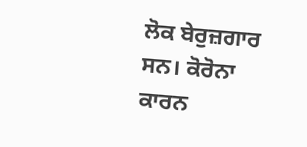ਲੋਕ ਬੇਰੁਜ਼ਗਾਰ ਸਨ। ਕੋਰੋਨਾ ਕਾਰਨ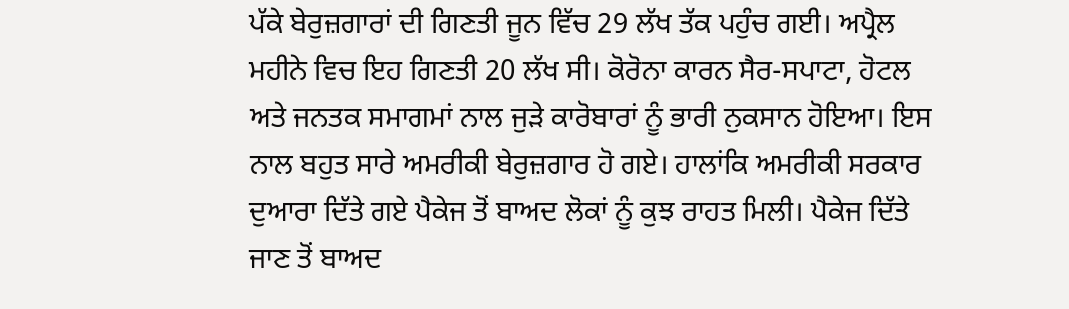ਪੱਕੇ ਬੇਰੁਜ਼ਗਾਰਾਂ ਦੀ ਗਿਣਤੀ ਜੂਨ ਵਿੱਚ 29 ਲੱਖ ਤੱਕ ਪਹੁੰਚ ਗਈ। ਅਪ੍ਰੈਲ ਮਹੀਨੇ ਵਿਚ ਇਹ ਗਿਣਤੀ 20 ਲੱਖ ਸੀ। ਕੋਰੋਨਾ ਕਾਰਨ ਸੈਰ-ਸਪਾਟਾ, ਹੋਟਲ ਅਤੇ ਜਨਤਕ ਸਮਾਗਮਾਂ ਨਾਲ ਜੁੜੇ ਕਾਰੋਬਾਰਾਂ ਨੂੰ ਭਾਰੀ ਨੁਕਸਾਨ ਹੋਇਆ। ਇਸ ਨਾਲ ਬਹੁਤ ਸਾਰੇ ਅਮਰੀਕੀ ਬੇਰੁਜ਼ਗਾਰ ਹੋ ਗਏ। ਹਾਲਾਂਕਿ ਅਮਰੀਕੀ ਸਰਕਾਰ ਦੁਆਰਾ ਦਿੱਤੇ ਗਏ ਪੈਕੇਜ ਤੋਂ ਬਾਅਦ ਲੋਕਾਂ ਨੂੰ ਕੁਝ ਰਾਹਤ ਮਿਲੀ। ਪੈਕੇਜ ਦਿੱਤੇ ਜਾਣ ਤੋਂ ਬਾਅਦ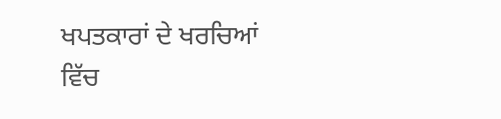ਖਪਤਕਾਰਾਂ ਦੇ ਖਰਚਿਆਂ ਵਿੱਚ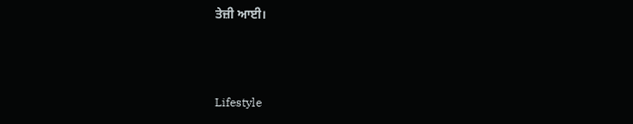ਤੇਜ਼ੀ ਆਈ।



Lifestyle